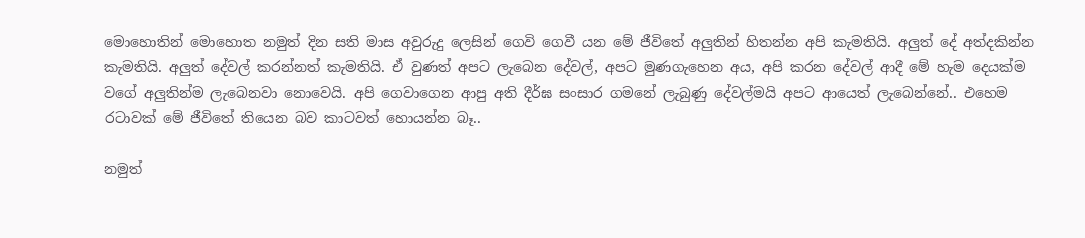මොහොතින් මොහොත නමුත් දින සති මාස අවුරුදු ලෙසින් ගෙවි ගෙවී යන මේ ජීවිතේ අලුතින් හිතන්න අපි කැමතියි. අලුත් දේ අත්දකින්න කැමතියි. අලුත් දේවල් කරන්නත් කැමතියි. ඒ වුණත් අපට ලැබෙන දේවල්, අපට මුණගැහෙන අය, අපි කරන දේවල් ආදී මේ හැම දෙයක්ම වගේ අලුතින්ම ලැබෙනවා නොවෙයි. අපි ගෙවාගෙන ආපු අති දීර්ඝ සංසාර ගමනේ ලැබුණු දේවල්මයි අපට ආයෙත් ලැබෙන්නේ.. එහෙම රටාවක් මේ ජීවිතේ තියෙන බව කාටවත් හොයන්න බෑ..

නමුත්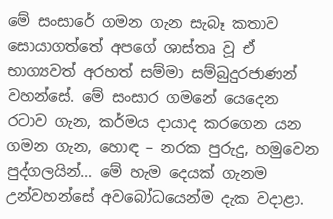මේ සංසාරේ ගමන ගැන සැබෑ කතාව සොයාගත්තේ අපගේ ශාස්තෘ වූ ඒ භාග්‍යවත් අරහත් සම්මා සම්බුදුරජාණන් වහන්සේ. මේ සංසාර ගමනේ යෙදෙන රටාව ගැන, කර්මය දායාද කරගෙන යන ගමන ගැන, හොඳ – නරක පුරුදු, හමුවෙන පුද්ගලයින්… මේ හැම දෙයක් ගැනම උන්වහන්සේ අවබෝධයෙන්ම දැක වදාළා.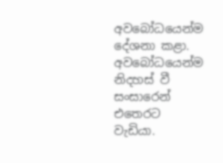අවබෝධයෙන්ම දේශනා කළා. අවබෝධයෙන්ම නිදහස් වී සංසාරෙන් එතෙරට වැඩියා.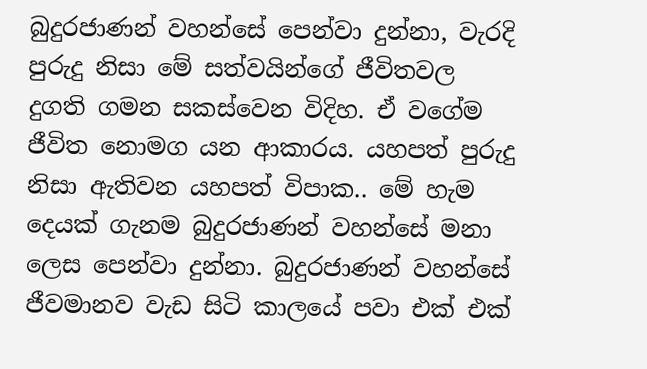බුදුරජාණන් වහන්සේ පෙන්වා දුන්නා, වැරදි පුරුදු නිසා මේ සත්වයින්ගේ ජීවිතවල දුගති ගමන සකස්වෙන විදිහ. ඒ වගේම ජීවිත නොමග යන ආකාරය. යහපත් පුරුදු නිසා ඇතිවන යහපත් විපාක.. මේ හැම දෙයක් ගැනම බුදුරජාණන් වහන්සේ මනා ලෙස පෙන්වා දුන්නා. බුදුරජාණන් වහන්සේ ජීවමානව වැඩ සිටි කාලයේ පවා එක් එක්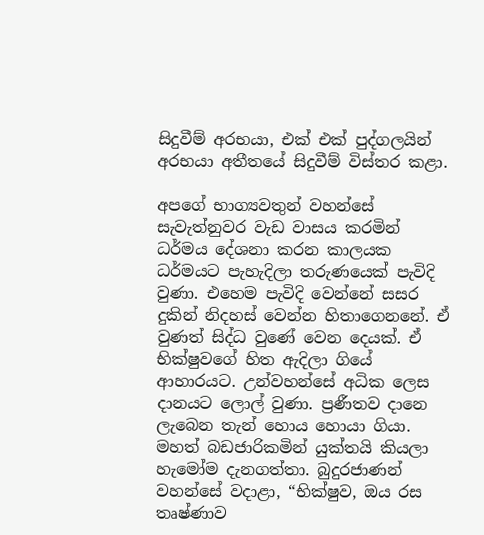සිදුවීම් අරභයා, එක් එක් පුද්ගලයින් අරභයා අතීතයේ සිදුවීම් විස්තර කළා.

අපගේ භාග්‍යවතුන් වහන්සේ සැවැත්නුවර වැඩ වාසය කරමින් ධර්මය දේශනා කරන කාලයක ධර්මයට පැහැදිලා තරුණයෙක් පැවිදි වුණා. එහෙම පැවිදි වෙන්නේ සසර දුකින් නිදහස් වෙන්න හිතාගෙනනේ. ඒ වුණත් සිද්ධ වුණේ වෙන දෙයක්. ඒ භික්ෂුවගේ හිත ඇදිලා ගියේ ආහාරයට. උන්වහන්සේ අධික ලෙස දානයට ලොල් වුණා. ප්‍රණීතව දානෙ ලැබෙන තැන් හොය හොයා ගියා. මහත් බඩජාරිකමින් යුක්තයි කියලා හැමෝම දැනගත්තා. බුදුරජාණන් වහන්සේ වදාළා, “භික්ෂුව, ඔය රස තෘෂ්ණාව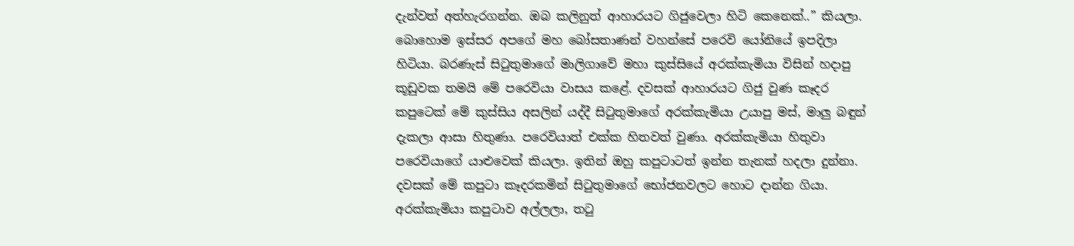දැන්වත් අත්හැරගන්න. ඔබ කලිනුත් ආහාරයට ගිජුවෙලා හිටි කෙනෙක්..” කියලා. බොහොම ඉස්සර අපගේ මහ බෝසතාණන් වහන්සේ පරෙවි යෝනියේ ඉපදිලා හිටියා. බරණැස් සිටුතුමාගේ මාලිගාවේ මහා කුස්සියේ අරක්කැමියා විසින් හදාපු කූඩුවක තමයි මේ පරෙවියා වාසය කළේ. දවසක් ආහාරයට ගිජු වුණ කෑදර කපුටෙක් මේ කුස්සිය අසලින් යද්දී සිටුතුමාගේ අරක්කැමියා උයාපු මස්, මාලු බඳුන් දැකලා ආසා හිතුණා. පරෙවියාත් එක්ක හිතවත් වුණා. අරක්කැමියා හිතුවා පරෙවියාගේ යාළුවෙක් කියලා. ඉතින් ඔහු කපුටාටත් ඉන්න තැනක් හදලා දුන්නා. දවසක් මේ කපුටා කෑදරකමින් සිටුතුමාගේ භෝජනවලට හොට දාන්න ගියා. අරක්කැමියා කපුටාව අල්ලලා, තටු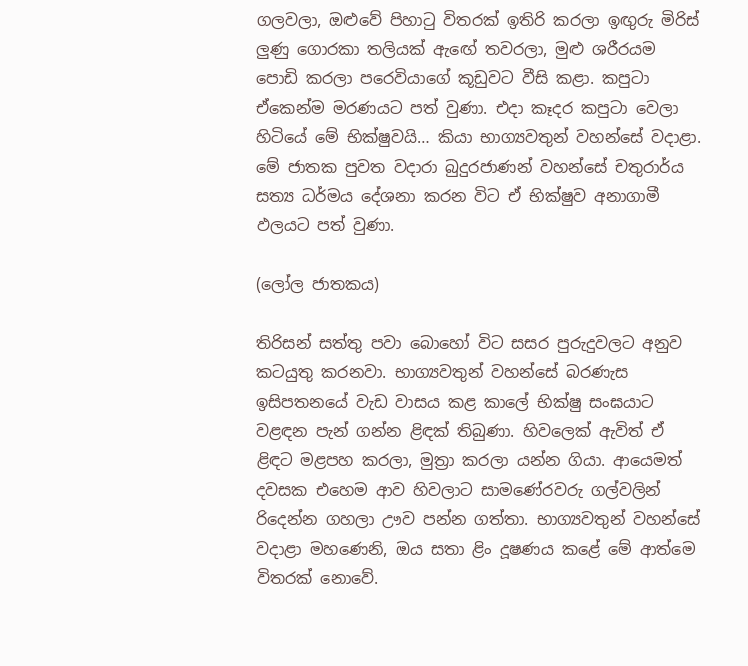ගලවලා, ඔළුවේ පිහාටු විතරක් ඉතිරි කරලා ඉඟුරු මිරිස් ලුණු ගොරකා තලියක් ඇඟේ තවරලා, මුළු ශරීරයම පොඩි කරලා පරෙවියාගේ කූඩුවට වීසි කළා. කපුටා ඒකෙන්ම මරණයට පත් වුණා. එදා කෑදර කපුටා වෙලා හිටියේ මේ භික්ෂුවයි… කියා භාග්‍යවතුන් වහන්සේ වදාළා. මේ ජාතක පුවත වදාරා බුදුරජාණන් වහන්සේ චතුරාර්ය සත්‍ය ධර්මය දේශනා කරන විට ඒ භික්ෂුව අනාගාමී ඵලයට පත් වුණා.

(ලෝල ජාතකය)

තිරිසන් සත්තු පවා බොහෝ විට සසර පුරුදුවලට අනුව කටයුතු කරනවා. භාග්‍යවතුන් වහන්සේ බරණැස ඉසිපතනයේ වැඩ වාසය කළ කාලේ භික්ෂු සංඝයාට වළඳන පැන් ගන්න ළිඳක් තිබුණා. හිවලෙක් ඇවිත් ඒ ළිඳට මළපහ කරලා, මුත්‍රා කරලා යන්න ගියා. ආයෙමත් දවසක එහෙම ආව හිවලාට සාමණේරවරු ගල්වලින් රිදෙන්න ගහලා ඌව පන්න ගත්තා. භාග්‍යවතුන් වහන්සේ වදාළා මහණෙනි, ඔය සතා ළිං දූෂණය කළේ මේ ආත්මෙ විතරක් නොවේ.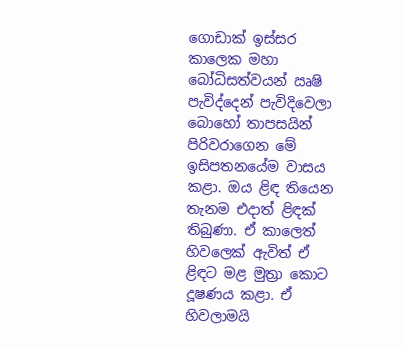ගොඩාක් ඉස්සර කාලෙක මහා බෝධිසත්වයන් ඍෂි පැවිද්දෙන් පැවිදිවෙලා බොහෝ තාපසයින් පිරිවරාගෙන මේ ඉසිපතනයේම වාසය කළා. ඔය ළිඳ තියෙන තැනම එදාත් ළිඳක් තිබුණා. ඒ කාලෙත් හිවලෙක් ඇවිත් ඒ ළිඳට මළ මුත්‍රා කොට දූෂණය කළා. ඒ හිවලාමයි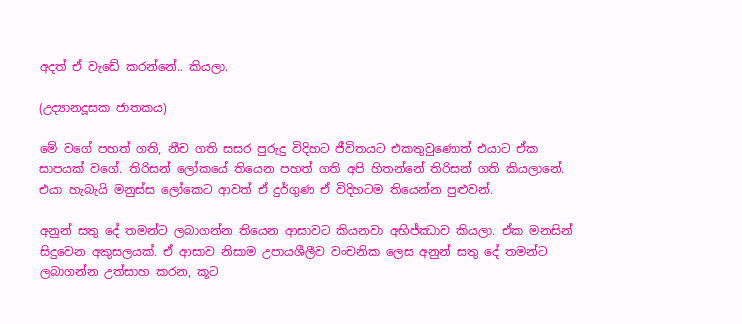අදත් ඒ වැඩේ කරන්නේ.. කියලා.

(උද්‍යානදූසක ජාතකය)

මේ වගේ පහත් ගති, නීච ගති සසර පුරුදු විදිහට ජීවිතයට එකතුවුණොත් එයාට ඒක සාපයක් වගේ. තිරිසන් ලෝකයේ තියෙන පහත් ගති අපි හිතන්නේ තිරිසන් ගති කියලානේ. එයා හැබැයි මනුස්ස ලෝකෙට ආවත් ඒ දුර්ගුණ ඒ විදිහටම තියෙන්න පුළුවන්.

අනුන් සතු දේ තමන්ට ලබාගන්න තියෙන ආසාවට කියනවා අභිජ්ඣාව කියලා. ඒක මනසින් සිදුවෙන අකුසලයක්. ඒ ආසාව නිසාම උපායශීලීව වංචනික ලෙස අනුන් සතු දේ තමන්ට ලබාගන්න උත්සාහ කරන, කූට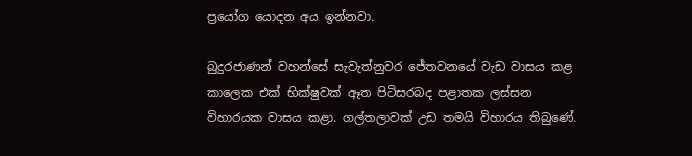ප්‍රයෝග යොදන අය ඉන්නවා.

බුදුරජාණන් වහන්සේ සැවැත්නුවර ජේතවනයේ වැඩ වාසය කළ කාලෙක එක් භික්ෂුවක් ඈත පිටිසරබද පළාතක ලස්සන විහාරයක වාසය කළා. ගල්තලාවක් උඩ තමයි විහාරය තිබුණේ.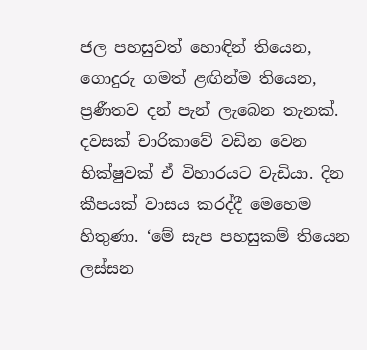ජල පහසුවත් හොඳින් තියෙන, ගොදුරු ගමත් ළඟින්ම තියෙන, ප්‍රණීතව දන් පැන් ලැබෙන තැනක්. දවසක් චාරිකාවේ වඩින වෙන භික්ෂුවක් ඒ විහාරයට වැඩියා. දින කීපයක් වාසය කරද්දී මෙහෙම හිතුණා. ‘මේ සැප පහසුකම් තියෙන ලස්සන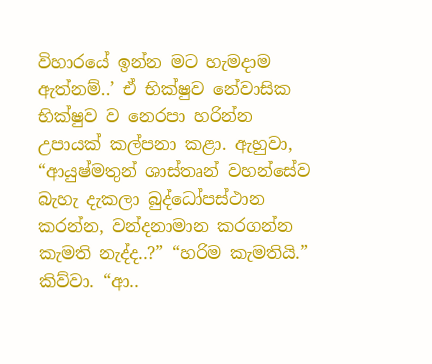විහාරයේ ඉන්න මට හැමදාම ඇත්නම්..’ ඒ භික්ෂුව නේවාසික භික්ෂුව ව නෙරපා හරින්න උපායක් කල්පනා කළා. ඇහුවා, “ආයුෂ්මතුන් ශාස්තෘන් වහන්සේව බැහැ දැකලා බුද්ධෝපස්ථාන කරන්න, වන්දනාමාන කරගන්න කැමති නැද්ද..?” “හරිම කැමතියි.” කිව්වා. “ආ..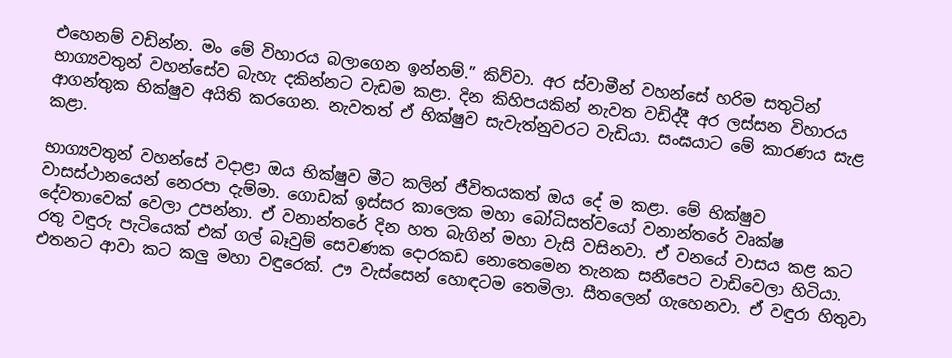එහෙනම් වඩින්න. මං මේ විහාරය බලාගෙන ඉන්නම්.” කිව්වා. අර ස්වාමීන් වහන්සේ හරිම සතුටින් භාග්‍යවතුන් වහන්සේව බැහැ දකින්නට වැඩම කළා. දින කිහිපයකින් නැවත වඩිද්දී අර ලස්සන විහාරය ආගන්තුක භික්ෂුව අයිති කරගෙන. නැවතත් ඒ භික්ෂුව සැවැත්නුවරට වැඩියා. සංඝයාට මේ කාරණය සැළ කළා.

භාග්‍යවතුන් වහන්සේ වදාළා ඔය භික්ෂුව මීට කලින් ජීවිතයකත් ඔය දේ ම කළා. මේ භික්ෂුව වාසස්ථානයෙන් නෙරපා දැම්මා. ගොඩක් ඉස්සර කාලෙක මහා බෝධිසත්වයෝ වනාන්තරේ වෘක්ෂ දේවතාවෙක් වෙලා උපන්නා. ඒ වනාන්තරේ දින හත බැගින් මහා වැසි වසිනවා. ඒ වනයේ වාසය කළ කට රතු වඳුරු පැටියෙක් එක් ගල් බෑවුම් සෙවණක දොරකඩ නොතෙමෙන තැනක සනීපෙට වාඩිවෙලා හිටියා. එතනට ආවා කට කලු මහා වඳුරෙක්. ඌ වැස්සෙන් හොඳටම තෙමිලා. සීතලෙන් ගැහෙනවා. ඒ වඳුරා හිතුවා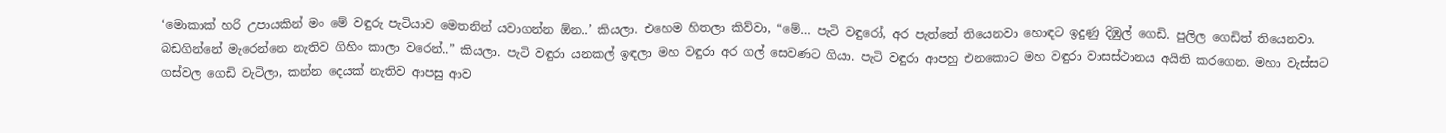‘මොකාක් හරි උපායකින් මං මේ වඳුරු පැටියාව මෙතනින් යවාගන්න ඕන..’ කියලා. එහෙම හිතලා කිව්වා, “මේ… පැටි වඳුරෝ, අර පැත්තේ තියෙනවා හොඳට ඉදුණු දිඹුල් ගෙඩි. පුලිල ගෙඩිත් තියෙනවා. බඩගින්නේ මැරෙන්නෙ නැතිව ගිහිං කාලා වරෙන්..” කියලා. පැටි වඳුරා යනකල් ඉඳලා මහ වඳුරා අර ගල් සෙවණට ගියා. පැටි වඳුරා ආපහු එනකොට මහ වඳුරා වාසස්ථානය අයිති කරගෙන. මහා වැස්සට ගස්වල ගෙඩි වැටිලා, කන්න දෙයක් නැතිව ආපසු ආව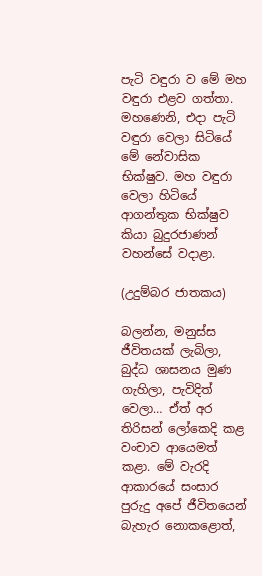පැටි වඳුරා ව මේ මහ වඳුරා එළව ගත්තා. මහණෙනි, එදා පැටි වඳුරා වෙලා සිටියේ මේ නේවාසික භික්ෂුව. මහ වඳුරා වෙලා හිටියේ ආගන්තුක භික්ෂුව කියා බුදුරජාණන් වහන්සේ වදාළා.

(උදුම්බර ජාතකය)

බලන්න, මනුස්ස ජීවිතයක් ලැබිලා, බුද්ධ ශාසනය මුණ ගැහිලා, පැවිදිත් වෙලා… ඒත් අර තිරිසන් ලෝකෙදි කළ වංචාව ආයෙමත් කළා. මේ වැරදි ආකාරයේ සංසාර පුරුදු අපේ ජීවිතයෙන් බැහැර නොකළොත්,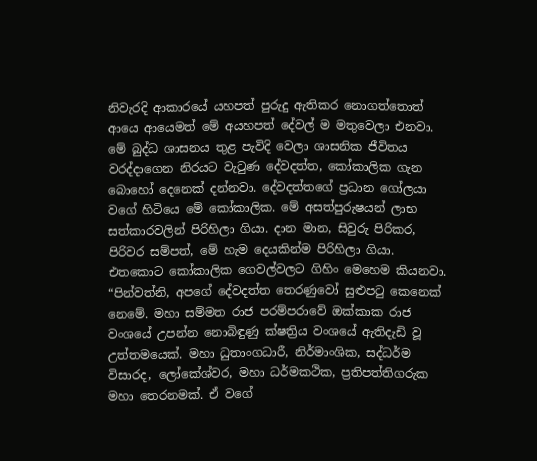නිවැරදි ආකාරයේ යහපත් පුරුදු ඇතිකර නොගත්තොත් ආයෙ ආයෙමත් මේ අයහපත් දේවල් ම මතුවෙලා එනවා. මේ බුද්ධ ශාසනය තුළ පැවිදි වෙලා ශාසනික ජීවිතය වරද්දාගෙන නිරයට වැටුණ දේවදත්ත, කෝකාලික ගැන බොහෝ දෙනෙක් දන්නවා. දේවදත්තගේ ප්‍රධාන ගෝලයා වගේ හිටියෙ මේ කෝකාලික. මේ අසත්පුරුෂයන් ලාභ සත්කාරවලින් පිරිහිලා ගියා. දාන මාන, සිවුරු පිරිකර, පිරිවර සම්පත්, මේ හැම දෙයකින්ම පිරිහිලා ගියා. එතකොට කෝකාලික ගෙවල්වලට ගිහිං මෙහෙම කියනවා. “පින්වත්නි, අපගේ දේවදත්ත තෙරණුවෝ සුළුපටු කෙනෙක් නෙමේ. මහා සම්මත රාජ පරම්පරාවේ ඔක්කාක රාජ වංශයේ උපන්න නොබිඳුණු ක්ෂත්‍රිය වංශයේ ඇතිදැඩි වූ උත්තමයෙක්. මහා ධුතාංගධාරී, නිර්මාංශික, සද්ධර්ම විසාරද, ලෝකේශ්වර, මහා ධර්මකථික, ප්‍රතිපත්තිගරුක මහා තෙරනමක්. ඒ වගේ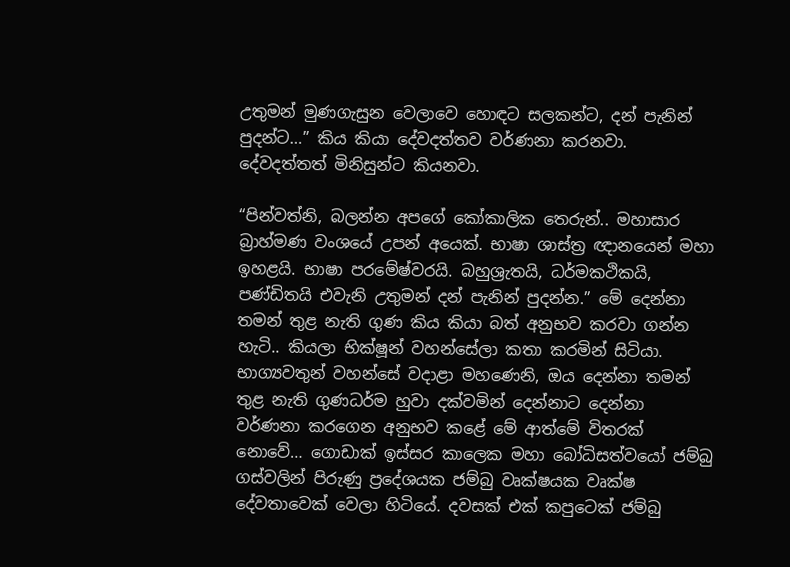උතුමන් මුණගැසුන වෙලාවෙ හොඳට සලකන්ට, දන් පැනින් පුදන්ට…” කිය කියා දේවදත්තව වර්ණනා කරනවා. දේවදත්තත් මිනිසුන්ට කියනවා.

“පින්වත්නි, බලන්න අපගේ කෝකාලික තෙරුන්.. මහාසාර බ්‍රාහ්මණ වංශයේ උපන් අයෙක්. භාෂා ශාස්ත්‍ර ඥානයෙන් මහා ඉහළයි. භාෂා පරමේෂ්වරයි. බහුශ්‍රැතයි, ධර්මකථිකයි, පණ්ඩිතයි එවැනි උතුමන් දන් පැනින් පුදන්න.” මේ දෙන්නා තමන් තුළ නැති ගුණ කිය කියා බත් අනුභව කරවා ගන්න හැටි.. කියලා භික්ෂූන් වහන්සේලා කතා කරමින් සිටියා. භාග්‍යවතුන් වහන්සේ වදාළා මහණෙනි, ඔය දෙන්නා තමන් තුළ නැති ගුණධර්ම හුවා දක්වමින් දෙන්නාට දෙන්නා වර්ණනා කරගෙන අනුභව කළේ මේ ආත්මේ විතරක් නොවේ… ගොඩාක් ඉස්සර කාලෙක මහා බෝධිසත්වයෝ ජම්බු ගස්වලින් පිරුණු ප්‍රදේශයක ජම්බු වෘක්ෂයක වෘක්ෂ දේවතාවෙක් වෙලා හිටියේ. දවසක් එක් කපුටෙක් ජම්බු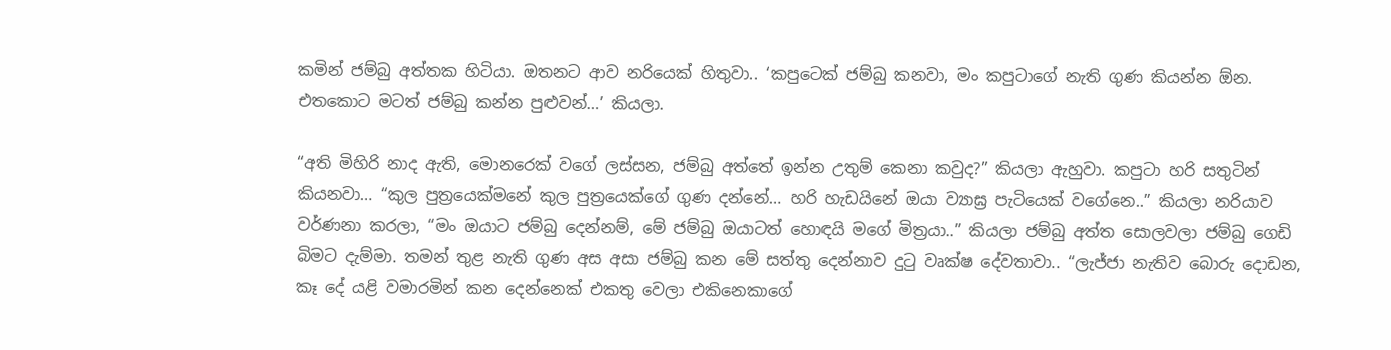කමින් ජම්බු අත්තක හිටියා. ඔතනට ආව නරියෙක් හිතුවා.. ‘කපුටෙක් ජම්බු කනවා, මං කපුටාගේ නැති ගුණ කියන්න ඕන. එතකොට මටත් ජම්බු කන්න පුළුවන්…’ කියලා.

“අති මිහිරි නාද ඇති, මොනරෙක් වගේ ලස්සන, ජම්බු අත්තේ ඉන්න උතුම් කෙනා කවුද?” කියලා ඇහුවා. කපුටා හරි සතුටින් කියනවා… “කුල පුත්‍රයෙක්මනේ කුල පුත්‍රයෙක්ගේ ගුණ දන්නේ… හරි හැඩයිනේ ඔයා ව්‍යාඝ්‍ර පැටියෙක් වගේනෙ..” කියලා නරියාව වර්ණනා කරලා, “මං ඔයාට ජම්බු දෙන්නම්, මේ ජම්බු ඔයාටත් හොඳයි මගේ මිත්‍රයා..” කියලා ජම්බු අත්ත සොලවලා ජම්බු ගෙඩි බිමට දැම්මා. තමන් තුළ නැති ගුණ අස අසා ජම්බු කන මේ සත්තු දෙන්නාව දුටු වෘක්ෂ දේවතාවා.. “ලැජ්ජා නැතිව බොරු දොඩන, කෑ දේ යළි වමාරමින් කන දෙන්නෙක් එකතු වෙලා එකිනෙකාගේ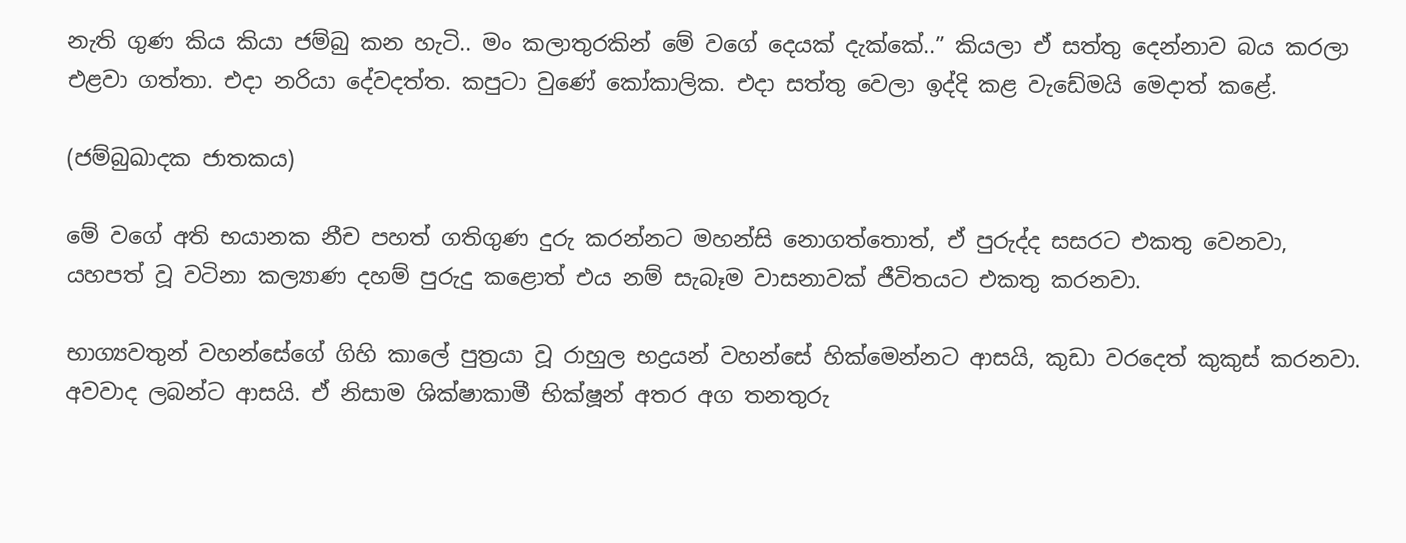නැති ගුණ කිය කියා ජම්බු කන හැටි.. මං කලාතුරකින් මේ වගේ දෙයක් දැක්කේ..” කියලා ඒ සත්තු දෙන්නාව බය කරලා එළවා ගත්තා. එදා නරියා දේවදත්ත. කපුටා වුණේ කෝකාලික. එදා සත්තු වෙලා ඉද්දි කළ වැඩේමයි මෙදාත් කළේ.

(ජම්බුඛාදක ජාතකය)

මේ වගේ අති භයානක නීච පහත් ගතිගුණ දුරු කරන්නට මහන්සි නොගත්තොත්, ඒ පුරුද්ද සසරට එකතු වෙනවා, යහපත් වූ වටිනා කල්‍යාණ දහම් පුරුදු කළොත් එය නම් සැබෑම වාසනාවක් ජීවිතයට එකතු කරනවා.

භාග්‍යවතුන් වහන්සේගේ ගිහි කාලේ පුත්‍රයා වූ රාහුල භද්‍රයන් වහන්සේ හික්මෙන්නට ආසයි, කුඩා වරදෙත් කුකුස් කරනවා. අවවාද ලබන්ට ආසයි. ඒ නිසාම ශික්ෂාකාමී භික්ෂූන් අතර අග තනතුරු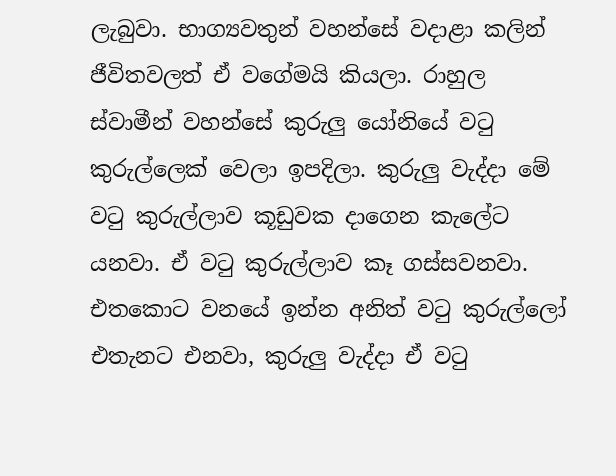ලැබුවා. භාග්‍යවතුන් වහන්සේ වදාළා කලින් ජීවිතවලත් ඒ වගේමයි කියලා. රාහුල ස්වාමීන් වහන්සේ කුරුලු යෝනියේ වටු කුරුල්ලෙක් වෙලා ඉපදිලා. කුරුලු වැද්දා මේ වටු කුරුල්ලාව කූඩුවක දාගෙන කැලේට යනවා. ඒ වටු කුරුල්ලාව කෑ ගස්සවනවා. එතකොට වනයේ ඉන්න අනිත් වටු කුරුල්ලෝ එතැනට එනවා, කුරුලු වැද්දා ඒ වටු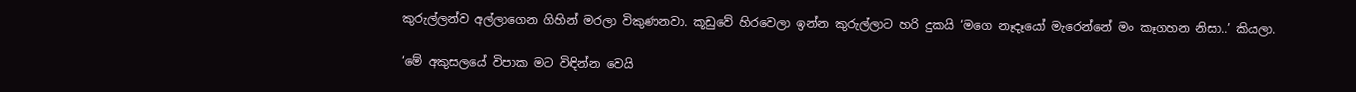කුරුල්ලන්ව අල්ලාගෙන ගිහින් මරලා විකුණනවා. කූඩුවේ හිරවෙලා ඉන්න කුරුල්ලාට හරි දුකයි ‘මගෙ නෑදෑයෝ මැරෙන්නේ මං කෑගහන නිසා..’ කියලා.

‘මේ අකුසලයේ විපාක මට විඳින්න වෙයි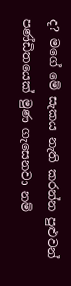ද? මගේ මේ සැකය නැති කරන්න පුළුවන් පණ්ඩිතයෙක් මුණ ගැසෙනවා නම්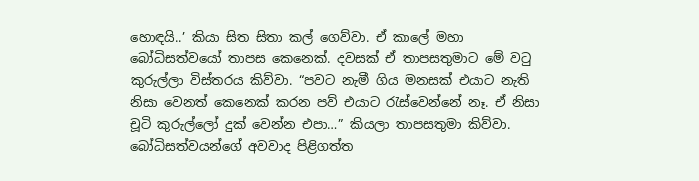හොඳයි..’ කියා සිත සිතා කල් ගෙව්වා. ඒ කාලේ මහා බෝධිසත්වයෝ තාපස කෙනෙක්. දවසක් ඒ තාපසතුමාට මේ වටු කුරුල්ලා විස්තරය කිව්වා. “පවට නැමී ගිය මනසක් එයාට නැති නිසා වෙනත් කෙනෙක් කරන පව් එයාට රැස්වෙන්නේ නෑ. ඒ නිසා චූටි කුරුල්ලෝ දුක් වෙන්න එපා…” කියලා තාපසතුමා කිව්වා. බෝධිසත්වයන්ගේ අවවාද පිළිගත්ත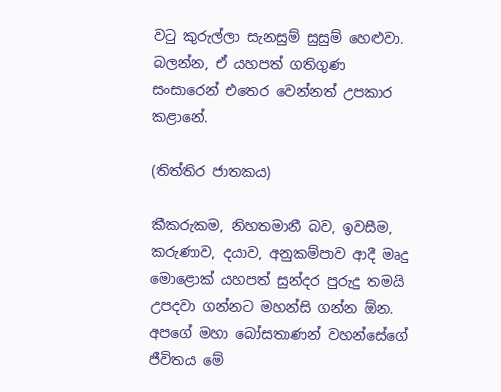වටු කුරුල්ලා සැනසුම් සුසුම් හෙළුවා. බලන්න, ඒ යහපත් ගතිගුණ සංසාරෙන් එතෙර වෙන්නත් උපකාර කළානේ.

(තිත්තිර ජාතකය)

කීකරුකම, නිහතමානී බව, ඉවසීම, කරුණාව, දයාව, අනුකම්පාව ආදී මෘදු මොළොක් යහපත් සුන්දර පුරුදු තමයි උපදවා ගන්නට මහන්සි ගන්න ඕන. අපගේ මහා බෝසතාණන් වහන්සේගේ ජීවිතය මේ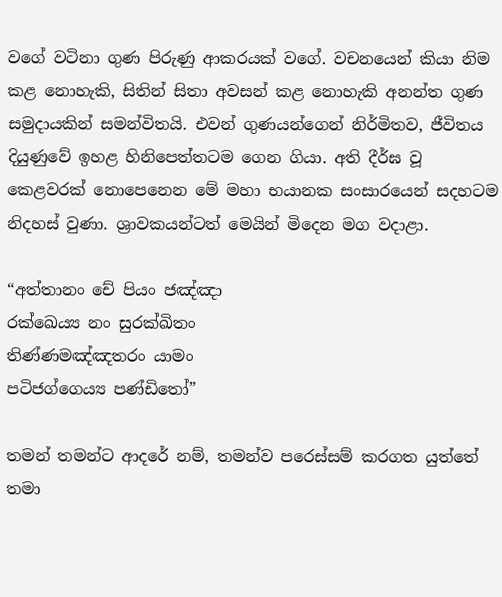වගේ වටිනා ගුණ පිරුණු ආකරයක් වගේ. වචනයෙන් කියා නිම කළ නොහැකි, සිතින් සිතා අවසන් කළ නොහැකි අනන්ත ගුණ සමුදායකින් සමන්විතයි. එවන් ගුණයන්ගෙන් නිර්මිතව, ජීවිතය දියුණුවේ ඉහළ හිනිපෙත්තටම ගෙන ගියා. අති දීර්ඝ වූ කෙළවරක් නොපෙනෙන මේ මහා භයානක සංසාරයෙන් සදහටම නිදහස් වුණා. ශ්‍රාවකයන්ටත් මෙයින් මිදෙන මග වදාළා.

“අත්තානං චේ පියං ජඤ්ඤා
රක්ඛෙය්‍ය නං සුරක්ඛිතං
තිණ්ණමඤ්ඤතරං යාමං
පටිජග්ගෙය්‍ය පණ්ඩිතෝ”

තමන් තමන්ට ආදරේ නම්, තමන්ව පරෙස්සම් කරගත යුත්තේ තමා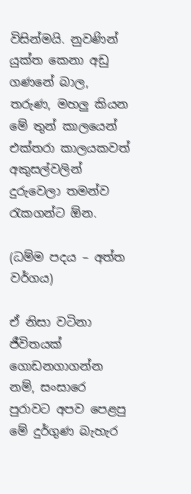විසින්මයි. නුවණින් යුක්ත කෙනා අඩු ගණනේ බාල, තරුණ, මහලු කියන මේ තුන් කාලයෙන් එක්තරා කාලයකවත් අකුසල්වලින් දුරුවෙලා තමන්ව රැකගන්ට ඕන.

(ධම්ම පදය – අත්ත වර්ගය)

ඒ නිසා වටිනා ජීවිතයක් ගොඩනගාගන්න නම්, සංසාරෙ පුරාවට අපව පෙළපු මේ දුර්ගුණ බැහැර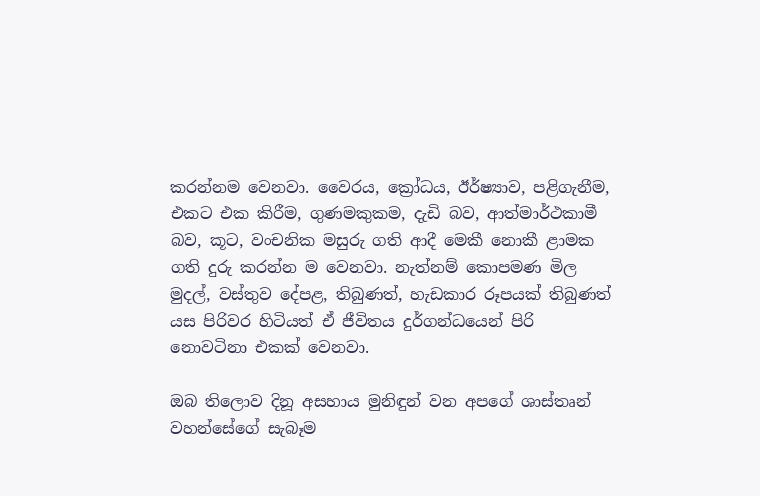කරන්නම වෙනවා. වෛරය, ක්‍රෝධය, ඊර්ෂ්‍යාව, පළිගැනීම, එකට එක කිරීම, ගුණමකුකම, දැඩි බව, ආත්මාර්ථකාමී බව, කූට, වංචනික මසුරු ගති ආදී මෙකී නොකී ළාමක ගති දුරු කරන්න ම වෙනවා. නැත්නම් කොපමණ මිල මුදල්, වස්තුව දේපළ, තිබුණත්, හැඩකාර රූපයක් තිබුණත් යස පිරිවර හිටියත් ඒ ජීවිතය දුර්ගන්ධයෙන් පිරි නොවටිනා එකක් වෙනවා.

ඔබ තිලොව දිනූ අසහාය මුනිඳුන් වන අපගේ ශාස්තෘන් වහන්සේගේ සැබෑම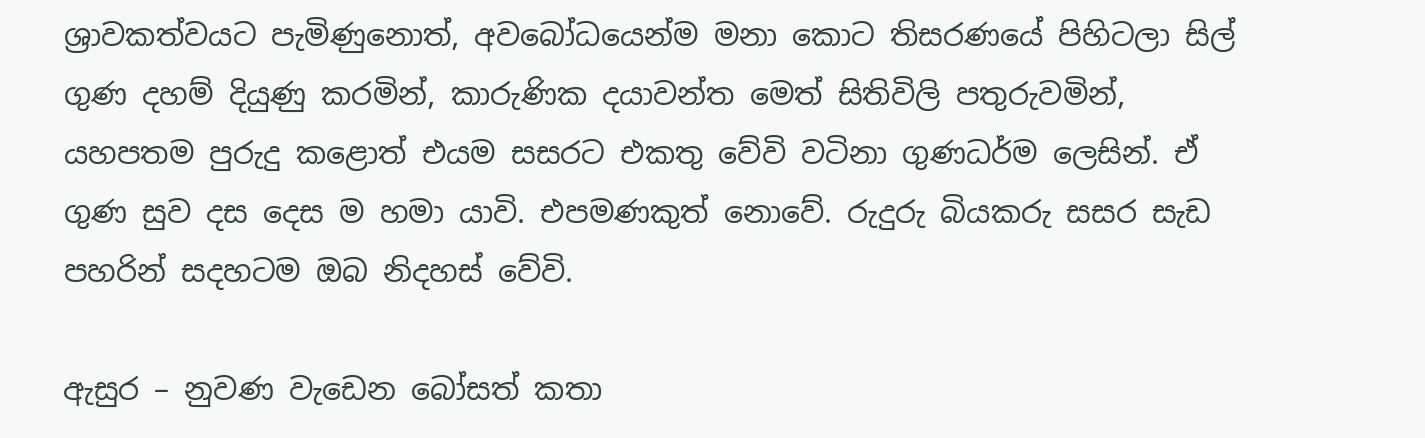ශ්‍රාවකත්වයට පැමිණුනොත්, අවබෝධයෙන්ම මනා කොට තිසරණයේ පිහිටලා සිල් ගුණ දහම් දියුණු කරමින්, කාරුණික දයාවන්ත මෙත් සිතිවිලි පතුරුවමින්, යහපතම පුරුදු කළොත් එයම සසරට එකතු වේවි වටිනා ගුණධර්ම ලෙසින්. ඒ ගුණ සුව දස දෙස ම හමා යාවි. එපමණකුත් නොවේ. රුදුරු බියකරු සසර සැඩ පහරින් සදහටම ඔබ නිදහස් වේවි.

ඇසුර – නුවණ වැඩෙන බෝසත් කතා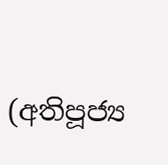(අතිපූජ්‍ය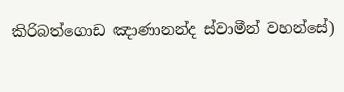කිරිබත්ගොඩ ඤාණානන්ද ස්වාමීන් වහන්සේ)